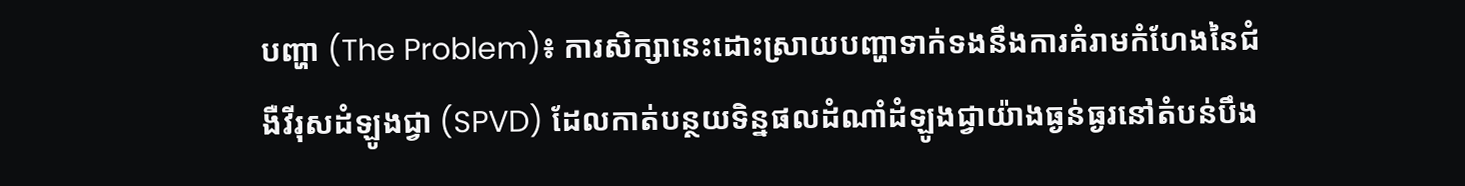បញ្ហា (The Problem)៖ ការសិក្សានេះដោះស្រាយបញ្ហាទាក់ទងនឹងការគំរាមកំហែងនៃជំងឺវីរុសដំឡូងជ្វា (SPVD) ដែលកាត់បន្ថយទិន្នផលដំណាំដំឡូងជ្វាយ៉ាងធ្ងន់ធ្ងរនៅតំបន់បឹង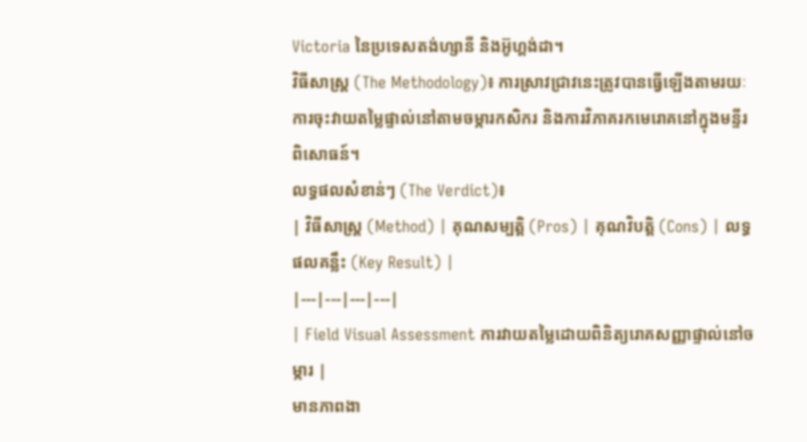Victoria នៃប្រទេសតង់ហ្សានី និងអ៊ូហ្គង់ដា។
វិធីសាស្ត្រ (The Methodology)៖ ការស្រាវជ្រាវនេះត្រូវបានធ្វើឡើងតាមរយៈការចុះវាយតម្លៃផ្ទាល់នៅតាមចម្ការកសិករ និងការវិភាគរកមេរោគនៅក្នុងមន្ទីរពិសោធន៍។
លទ្ធផលសំខាន់ៗ (The Verdict)៖
| វិធីសាស្ត្រ (Method) | គុណសម្បត្តិ (Pros) | គុណវិបត្តិ (Cons) | លទ្ធផលគន្លឹះ (Key Result) |
|---|---|---|---|
| Field Visual Assessment ការវាយតម្លៃដោយពិនិត្យរោគសញ្ញាផ្ទាល់នៅចម្ការ |
មានភាពងា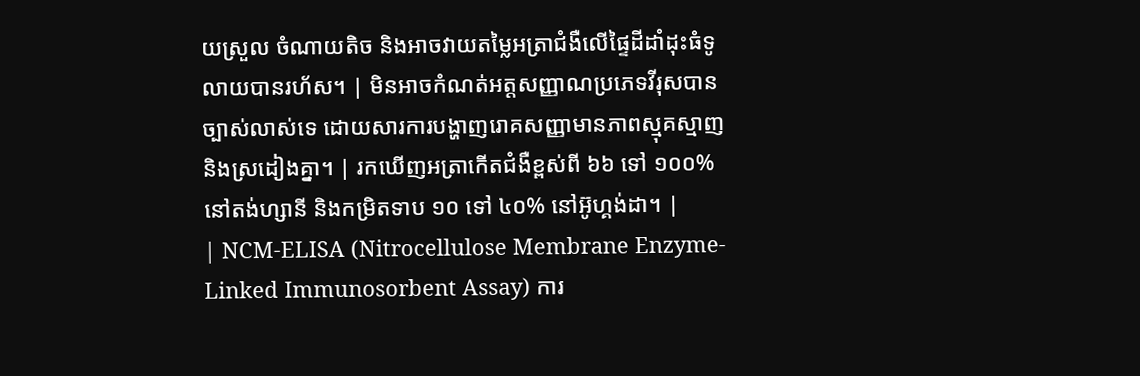យស្រួល ចំណាយតិច និងអាចវាយតម្លៃអត្រាជំងឺលើផ្ទៃដីដាំដុះធំទូលាយបានរហ័ស។ | មិនអាចកំណត់អត្តសញ្ញាណប្រភេទវីរុសបានច្បាស់លាស់ទេ ដោយសារការបង្ហាញរោគសញ្ញាមានភាពស្មុគស្មាញ និងស្រដៀងគ្នា។ | រកឃើញអត្រាកើតជំងឺខ្ពស់ពី ៦៦ ទៅ ១០០% នៅតង់ហ្សានី និងកម្រិតទាប ១០ ទៅ ៤០% នៅអ៊ូហ្គង់ដា។ |
| NCM-ELISA (Nitrocellulose Membrane Enzyme-Linked Immunosorbent Assay) ការ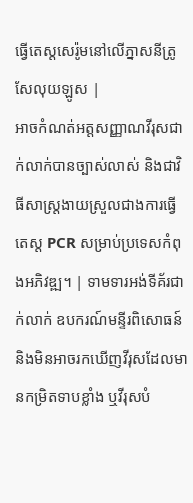ធ្វើតេស្តសេរ៉ូមនៅលើភ្នាសនីត្រូសែលុយឡូស |
អាចកំណត់អត្តសញ្ញាណវីរុសជាក់លាក់បានច្បាស់លាស់ និងជាវិធីសាស្ត្រងាយស្រួលជាងការធ្វើតេស្ត PCR សម្រាប់ប្រទេសកំពុងអភិវឌ្ឍ។ | ទាមទារអង់ទីគ័រជាក់លាក់ ឧបករណ៍មន្ទីរពិសោធន៍ និងមិនអាចរកឃើញវីរុសដែលមានកម្រិតទាបខ្លាំង ឬវីរុសបំ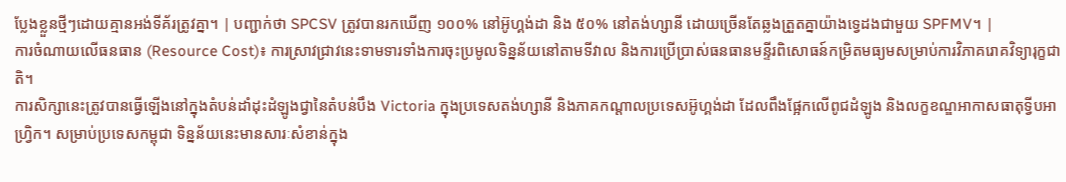ប្លែងខ្លួនថ្មីៗដោយគ្មានអង់ទីគ័រត្រូវគ្នា។ | បញ្ជាក់ថា SPCSV ត្រូវបានរកឃើញ ១០០% នៅអ៊ូហ្គង់ដា និង ៥០% នៅតង់ហ្សានី ដោយច្រើនតែឆ្លងត្រួតគ្នាយ៉ាងទ្វេដងជាមួយ SPFMV។ |
ការចំណាយលើធនធាន (Resource Cost)៖ ការស្រាវជ្រាវនេះទាមទារទាំងការចុះប្រមូលទិន្នន័យនៅតាមទីវាល និងការប្រើប្រាស់ធនធានមន្ទីរពិសោធន៍កម្រិតមធ្យមសម្រាប់ការវិភាគរោគវិទ្យារុក្ខជាតិ។
ការសិក្សានេះត្រូវបានធ្វើឡើងនៅក្នុងតំបន់ដាំដុះដំឡូងជ្វានៃតំបន់បឹង Victoria ក្នុងប្រទេសតង់ហ្សានី និងភាគកណ្តាលប្រទេសអ៊ូហ្គង់ដា ដែលពឹងផ្អែកលើពូជដំឡូង និងលក្ខខណ្ឌអាកាសធាតុទ្វីបអាហ្វ្រិក។ សម្រាប់ប្រទេសកម្ពុជា ទិន្នន័យនេះមានសារៈសំខាន់ក្នុង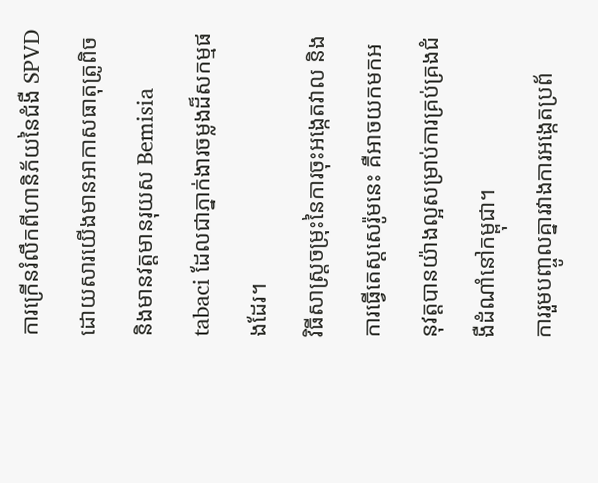ការក្រើនរំលឹកពីហានិភ័យនៃជំងឺ SPVD ដោយសារយើងមានអាកាសធាតុត្រូពិច និងមានវត្តមានរុយស Bemisia tabaci ដែលជាភ្នាក់ងារចម្លងដ៏សកម្មផងដែរ។
វិធីសាស្ត្រចម្រុះនៃការចុះអង្កេតវាល និងការធ្វើតេស្តសេរ៉ូមនេះ គឺអាចយកមកអនុវត្តបានយ៉ាងល្អសម្រាប់ការគ្រប់គ្រងជំងឺដំណាំនៅកម្ពុជា។
ការរួមបញ្ចូលគ្នារវាងការអង្កេតប្រព័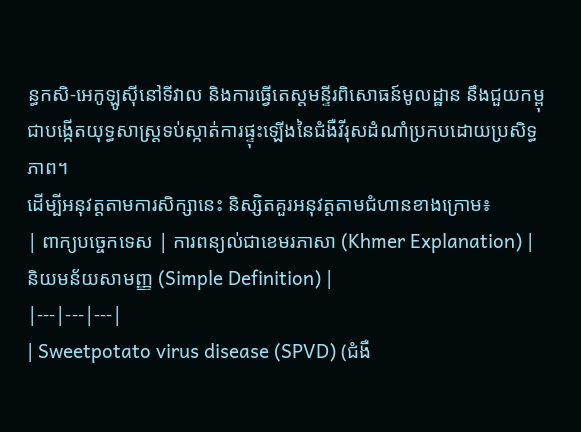ន្ធកសិ-អេកូឡូស៊ីនៅទីវាល និងការធ្វើតេស្តមន្ទីរពិសោធន៍មូលដ្ឋាន នឹងជួយកម្ពុជាបង្កើតយុទ្ធសាស្ត្រទប់ស្កាត់ការផ្ទុះឡើងនៃជំងឺវីរុសដំណាំប្រកបដោយប្រសិទ្ធភាព។
ដើម្បីអនុវត្តតាមការសិក្សានេះ និស្សិតគួរអនុវត្តតាមជំហានខាងក្រោម៖
| ពាក្យបច្ចេកទេស | ការពន្យល់ជាខេមរភាសា (Khmer Explanation) | និយមន័យសាមញ្ញ (Simple Definition) |
|---|---|---|
| Sweetpotato virus disease (SPVD) (ជំងឺ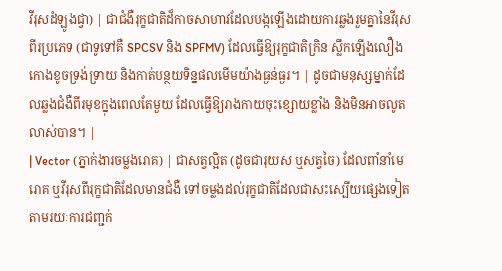វីរុសដំឡូងជ្វា) | ជាជំងឺរុក្ខជាតិដ៏កាចសាហាវដែលបង្កឡើងដោយការឆ្លងរួមគ្នានៃវីរុសពីរប្រភេទ (ជាទូទៅគឺ SPCSV និង SPFMV) ដែលធ្វើឱ្យរុក្ខជាតិក្រិន ស្លឹកឡើងលឿង កោងខូចទ្រង់ទ្រាយ និងកាត់បន្ថយទិន្នផលមើមយ៉ាងធ្ងន់ធ្ងរ។ | ដូចជាមនុស្សម្នាក់ដែលឆ្លងជំងឺពីរមុខក្នុងពេលតែមួយ ដែលធ្វើឱ្យរាងកាយចុះខ្សោយខ្លាំង និងមិនអាចលូតលាស់បាន។ |
| Vector (ភ្នាក់ងារចម្លងរោគ) | ជាសត្វល្អិត (ដូចជារុយស ឬសត្វចៃ) ដែលពាំនាំមេរោគ ឬវីរុសពីរុក្ខជាតិដែលមានជំងឺ ទៅចម្លងដល់រុក្ខជាតិដែលជាសះស្បើយផ្សេងទៀត តាមរយៈការជញ្ជក់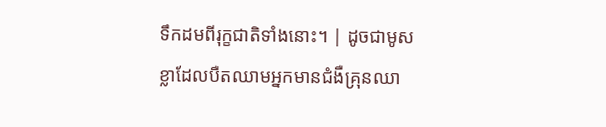ទឹកដមពីរុក្ខជាតិទាំងនោះ។ | ដូចជាមូសខ្លាដែលបឺតឈាមអ្នកមានជំងឺគ្រុនឈា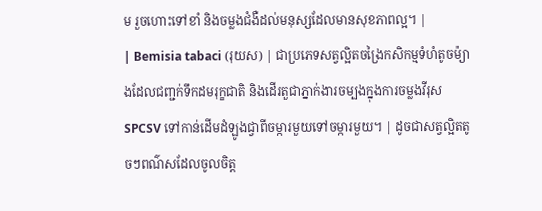ម រួចហោះទៅខាំ និងចម្លងជំងឺដល់មនុស្សដែលមានសុខភាពល្អ។ |
| Bemisia tabaci (រុយស) | ជាប្រភេទសត្វល្អិតចង្រៃកសិកម្មទំហំតូចម៉្យាងដែលជញ្ជក់ទឹកដមរុក្ខជាតិ និងដើរតួជាភ្នាក់ងារចម្បងក្នុងការចម្លងវីរុស SPCSV ទៅកាន់ដើមដំឡូងជ្វាពីចម្ការមួយទៅចម្ការមួយ។ | ដូចជាសត្វល្អិតតូចៗពណ៌សដែលចូលចិត្ត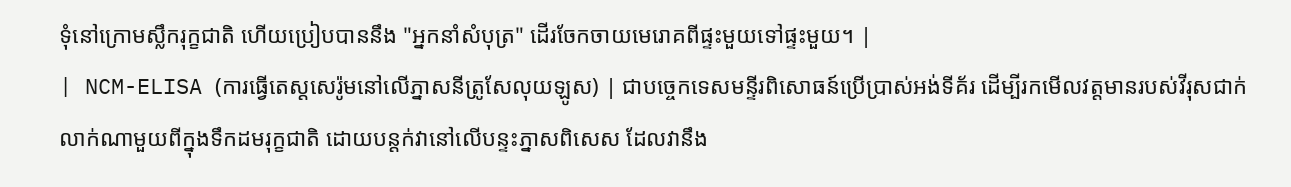ទុំនៅក្រោមស្លឹករុក្ខជាតិ ហើយប្រៀបបាននឹង "អ្នកនាំសំបុត្រ" ដើរចែកចាយមេរោគពីផ្ទះមួយទៅផ្ទះមួយ។ |
| NCM-ELISA (ការធ្វើតេស្តសេរ៉ូមនៅលើភ្នាសនីត្រូសែលុយឡូស) | ជាបច្ចេកទេសមន្ទីរពិសោធន៍ប្រើប្រាស់អង់ទីគ័រ ដើម្បីរកមើលវត្តមានរបស់វីរុសជាក់លាក់ណាមួយពីក្នុងទឹកដមរុក្ខជាតិ ដោយបន្តក់វានៅលើបន្ទះភ្នាសពិសេស ដែលវានឹង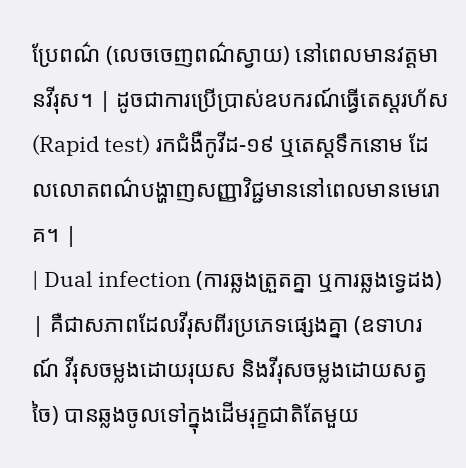ប្រែពណ៌ (លេចចេញពណ៌ស្វាយ) នៅពេលមានវត្តមានវីរុស។ | ដូចជាការប្រើប្រាស់ឧបករណ៍ធ្វើតេស្តរហ័ស (Rapid test) រកជំងឺកូវីដ-១៩ ឬតេស្តទឹកនោម ដែលលោតពណ៌បង្ហាញសញ្ញាវិជ្ជមាននៅពេលមានមេរោគ។ |
| Dual infection (ការឆ្លងត្រួតគ្នា ឬការឆ្លងទ្វេដង) | គឺជាសភាពដែលវីរុសពីរប្រភេទផ្សេងគ្នា (ឧទាហរណ៍ វីរុសចម្លងដោយរុយស និងវីរុសចម្លងដោយសត្វចៃ) បានឆ្លងចូលទៅក្នុងដើមរុក្ខជាតិតែមួយ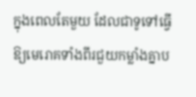ក្នុងពេលតែមួយ ដែលជាទូទៅធ្វើឱ្យមេរោគទាំងពីរជួយកម្លាំងគ្នាប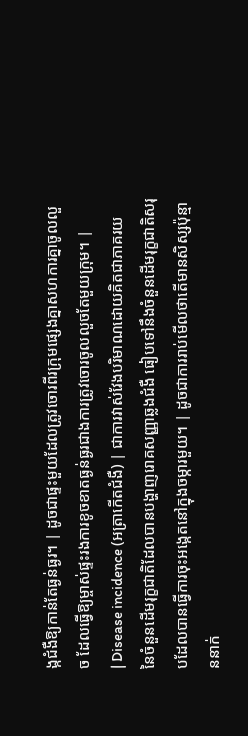ង្កជំងឺឱ្យកាន់តែធ្ងន់ធ្ងរ។ | ដូចជាផ្ទះមួយដែលត្រូវចោរពីរក្រុមផ្សេងគ្នាសហការគ្នាចូលលួច ដែលធ្វើឱ្យម្ចាស់ផ្ទះរងការខូចខាតធ្ងន់ធ្ងរជាងការត្រូវចោរចូលលួចតែមួយក្រុម។ |
| Disease incidence (អត្រាកើតជំងឺ) | ជាការវាស់វែងបរិមាណដោយគិតជាភាគរយ នៃចំនួនដើមរុក្ខជាតិដែលបានបង្ហាញរោគសញ្ញាឆ្លងជំងឺ ធៀបទៅនឹងចំនួនដើមរុក្ខជាតិសរុបដែលបានធ្វើការចុះអង្កេតនៅក្នុងចម្ការមួយ។ | ដូចជាការរាប់មើលថាតើមានសិស្សប៉ុន្មាននាក់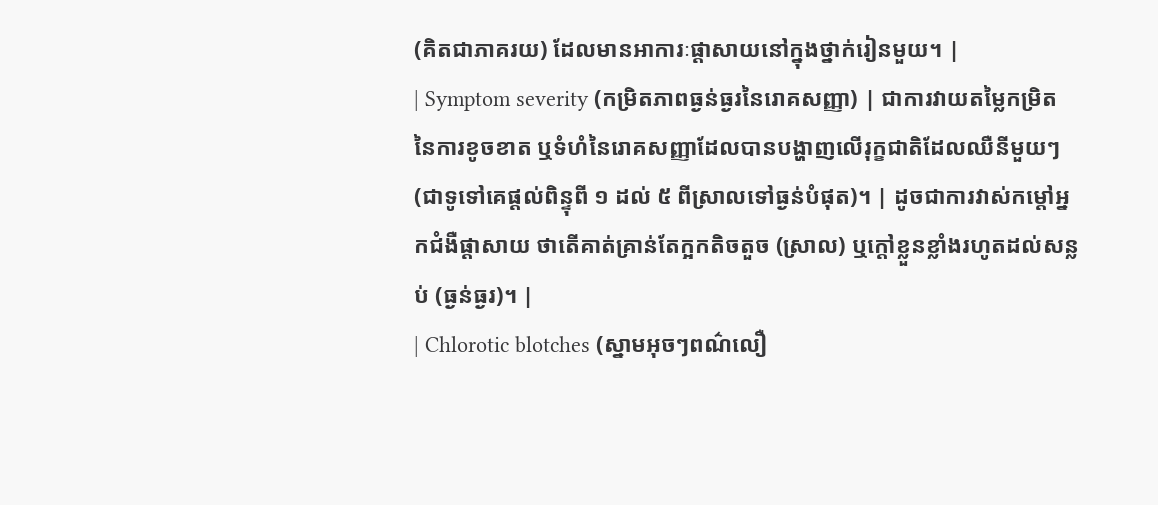(គិតជាភាគរយ) ដែលមានអាការៈផ្តាសាយនៅក្នុងថ្នាក់រៀនមួយ។ |
| Symptom severity (កម្រិតភាពធ្ងន់ធ្ងរនៃរោគសញ្ញា) | ជាការវាយតម្លៃកម្រិតនៃការខូចខាត ឬទំហំនៃរោគសញ្ញាដែលបានបង្ហាញលើរុក្ខជាតិដែលឈឺនីមួយៗ (ជាទូទៅគេផ្តល់ពិន្ទុពី ១ ដល់ ៥ ពីស្រាលទៅធ្ងន់បំផុត)។ | ដូចជាការវាស់កម្តៅអ្នកជំងឺផ្តាសាយ ថាតើគាត់គ្រាន់តែក្អកតិចតួច (ស្រាល) ឬក្តៅខ្លួនខ្លាំងរហូតដល់សន្លប់ (ធ្ងន់ធ្ងរ)។ |
| Chlorotic blotches (ស្នាមអុចៗពណ៌លឿ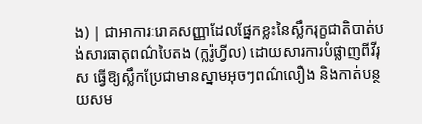ង) | ជាអាការៈរោគសញ្ញាដែលផ្នែកខ្លះនៃស្លឹករុក្ខជាតិបាត់បង់សារធាតុពណ៌បៃតង (ក្លរ៉ូហ្វីល) ដោយសារការបំផ្លាញពីវីរុស ធ្វើឱ្យស្លឹកប្រែជាមានស្នាមអុចៗពណ៌លឿង និងកាត់បន្ថយសម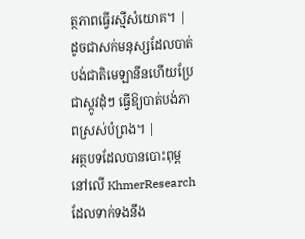ត្ថភាពធ្វើរស្មីសំយោគ។ | ដូចជាសក់មនុស្សដែលបាត់បង់ជាតិមេឡានីនហើយប្រែជាស្កូវដុំៗ ធ្វើឱ្យបាត់បង់ភាពស្រស់បំព្រង។ |
អត្ថបទដែលបានបោះពុម្ពនៅលើ KhmerResearch ដែលទាក់ទងនឹង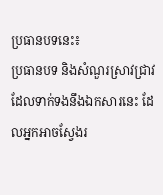ប្រធានបទនេះ៖
ប្រធានបទ និងសំណួរស្រាវជ្រាវដែលទាក់ទងនឹងឯកសារនេះ ដែលអ្នកអាចស្វែងរ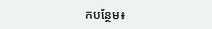កបន្ថែម៖